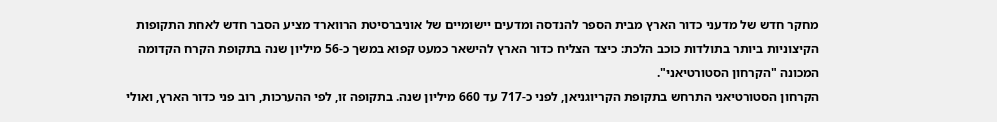מחקר חדש של מדעני כדור הארץ מבית הספר להנדסה ומדעים יישומיים של אוניברסיטת הרווארד מציע הסבר חדש לאחת התקופות הקיצוניות ביותר בתולדות כוכב הלכת: כיצד הצליח כדור הארץ להישאר כמעט קפוא במשך כ-56 מיליון שנה בתקופת הקרח הקדומה המכונה "הקרחון הסטורטיאני".
הקרחון הסטורטיאני התרחש בתקופת הקריוגניאן, לפני כ-717 עד 660 מיליון שנה. בתקופה זו, לפי ההערכות, רוב פני כדור הארץ, ואולי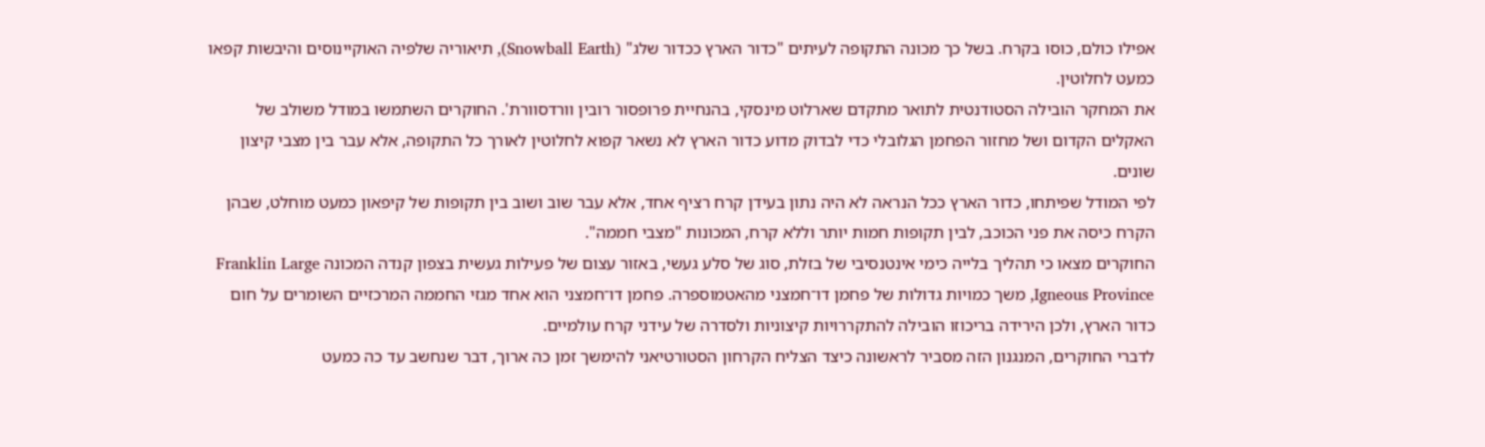אפילו כולם, כוסו בקרח. בשל כך מכונה התקופה לעיתים "כדור הארץ ככדור שלג" (Snowball Earth), תיאוריה שלפיה האוקיינוסים והיבשות קפאו כמעט לחלוטין.
את המחקר הובילה הסטודנטית לתואר מתקדם שארלוט מינסקי, בהנחיית פרופסור רובין וורדסוורת'. החוקרים השתמשו במודל משולב של האקלים הקדום ושל מחזור הפחמן הגלובלי כדי לבדוק מדוע כדור הארץ לא נשאר קפוא לחלוטין לאורך כל התקופה, אלא עבר בין מצבי קיצון שונים.
לפי המודל שפיתחו, כדור הארץ ככל הנראה לא היה נתון בעידן קרח רציף אחד, אלא עבר שוב ושוב בין תקופות של קיפאון כמעט מוחלט, שבהן הקרח כיסה את פני הכוכב, לבין תקופות חמות יותר וללא קרח, המכונות "מצבי חממה".
החוקרים מצאו כי תהליך בלייה כימי אינטנסיבי של בזלת, סוג של סלע געשי, באזור עצום של פעילות געשית בצפון קנדה המכונה Franklin Large Igneous Province, משך כמויות גדולות של פחמן דו־חמצני מהאטמוספרה. פחמן דו־חמצני הוא אחד מגזי החממה המרכזיים השומרים על חום כדור הארץ, ולכן הירידה בריכוזו הובילה להתקררויות קיצוניות ולסדרה של עידני קרח עולמיים.
לדברי החוקרים, המנגנון הזה מסביר לראשונה כיצד הצליח הקרחון הסטורטיאני להימשך זמן כה ארוך, דבר שנחשב עד כה כמעט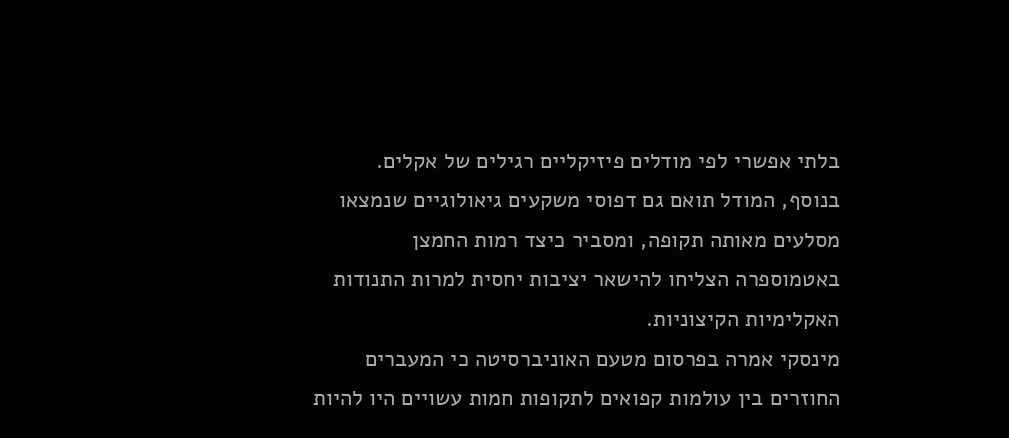בלתי אפשרי לפי מודלים פיזיקליים רגילים של אקלים. בנוסף, המודל תואם גם דפוסי משקעים גיאולוגיים שנמצאו מסלעים מאותה תקופה, ומסביר כיצד רמות החמצן באטמוספרה הצליחו להישאר יציבות יחסית למרות התנודות האקלימיות הקיצוניות.
מינסקי אמרה בפרסום מטעם האוניברסיטה כי המעברים החוזרים בין עולמות קפואים לתקופות חמות עשויים היו להיות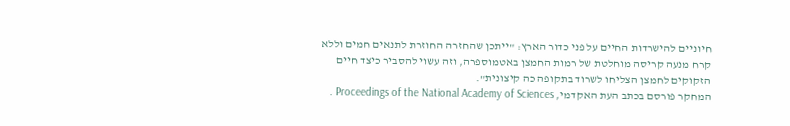חיוניים להישרדות החיים על פני כדור הארץ: "ייתכן שהחזרה החוזרת לתנאים חמים וללא קרח מנעה קריסה מוחלטת של רמות החמצן באטמוספרה, וזה עשוי להסביר כיצד חיים הזקוקים לחמצן הצליחו לשרוד בתקופה כה קיצונית".
המחקר פורסם בכתב העת האקדמי, Proceedings of the National Academy of Sciences .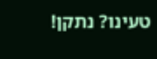טעינו? נתקן!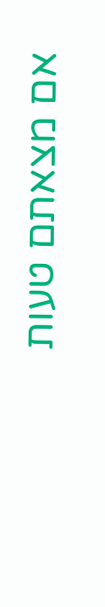אם מצאתם טעות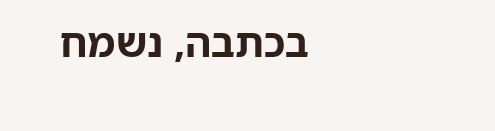בכתבה, נשמח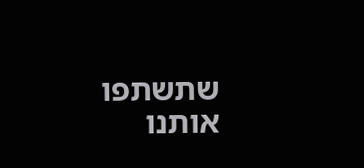שתשתפו אותנו